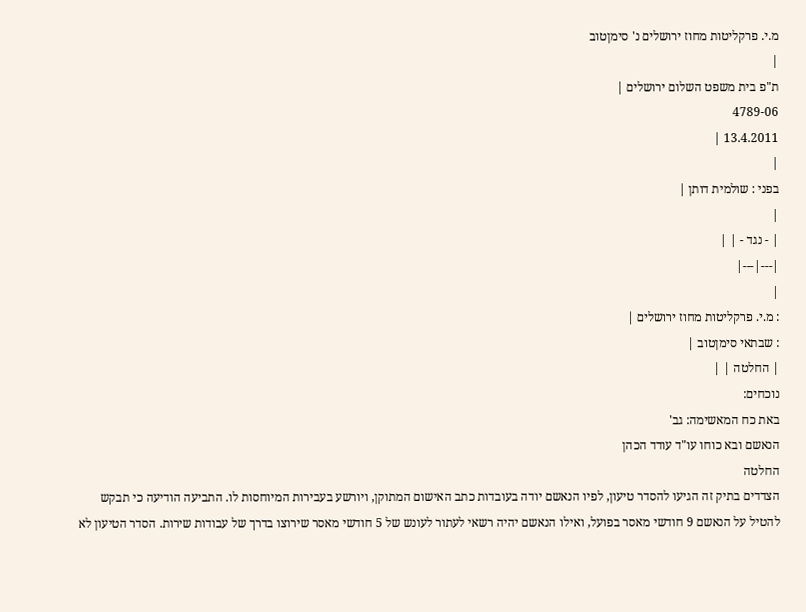מ.י. פרקליטות מחוז ירושלים נ' סימןטוב
|
ת"פ בית משפט השלום ירושלים |
4789-06
13.4.2011 |
|
בפני : שולמית דותן |
|
| - נגד - | |
|---|---|
|
: מ.י. פרקליטות מחוז ירושלים |
: שבתאי סימןטוב |
| החלטה | |
נוכחים:
באת כח המאשימה: גב'
הנאשם ובא כוחו עו"ד עודד הכהן
החלטה
הצדדים בתיק זה הגיעו להסדר טיעון, לפיו הנאשם יודה בעובדות כתב האישום המתוקן, ויורשע בעבירות המיוחסות לו. התביעה הודיעה כי תבקש להטיל על הנאשם 9 חודשי מאסר בפועל, ואילו הנאשם יהיה רשאי לעתור לעונש של 5 חודשי מאסר שירוצו בדרך של עבודות שירות. הסדר הטיעון לא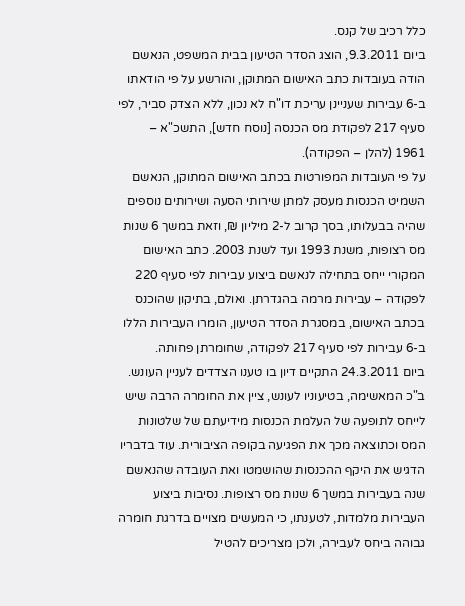כלל רכיב של קנס.
ביום 9.3.2011, הוצג הסדר הטיעון בבית המשפט, הנאשם הודה בעובדות כתב האישום המתוקן, והורשע על פי הודאתו ב-6 עבירות שעניינן עריכת דו"ח לא נכון, ללא הצדק סביר, לפי סעיף 217 לפקודת מס הכנסה [נוסח חדש], התשכ"א – 1961 (להלן – הפקודה).
על פי העובדות המפורטות בכתב האישום המתוקן, הנאשם השמיט הכנסות מעסק למתן שירותי הסעה ושירותים נוספים שהיה בבעלותו, בסך קרוב ל-2 מיליון ₪, וזאת במשך 6 שנות מס רצופות, משנת 1993 ועד לשנת 2003. כתב האישום המקורי ייחס בתחילה לנאשם ביצוע עבירות לפי סעיף 220 לפקודה – עבירות מרמה בהגדרתן. ואולם, בתיקון שהוכנס בכתב האישום, במסגרת הסדר הטיעון, הומרו העבירות הללו ב-6 עבירות לפי סעיף 217 לפקודה, שחומרתן פחותה.
ביום 24.3.2011 התקיים דיון בו טענו הצדדים לעניין העונש.
ב"כ המאשימה, בטיעוניו לעונש, ציין את החומרה הרבה שיש לייחס לתופעה של העלמת הכנסות מידיעתם של שלטונות המס וכתוצאה מכך את הפגיעה בקופה הציבורית. עוד בדבריו הדגיש את היקף ההכנסות שהושמטו ואת העובדה שהנאשם שנה בעבירות במשך 6 שנות מס רצופות. נסיבות ביצוע העבירות מלמדות, לטענתו, כי המעשים מצויים בדרגת חומרה גבוהה ביחס לעבירה, ולכן מצריכים להטיל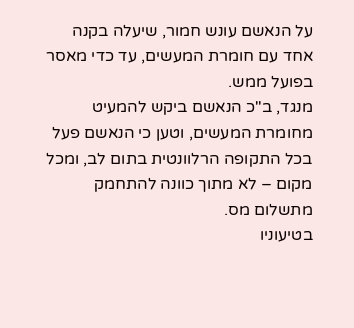על הנאשם עונש חמור, שיעלה בקנה אחד עם חומרת המעשים, עד כדי מאסר בפועל ממש.
מנגד, ב"כ הנאשם ביקש להמעיט מחומרת המעשים, וטען כי הנאשם פעל בכל התקופה הרלוונטית בתום לב, ומכל מקום – לא מתוך כוונה להתחמק מתשלום מס.
בטיעוניו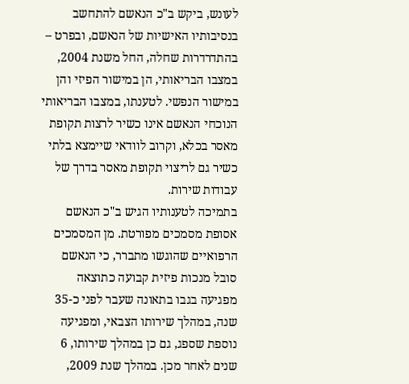לעונש, ביקש ב"כ הנאשם להתחשב בנסיבותיו האישיות של הנאשם, ובפרט – בהתדרדרות שחלה, החל משנת 2004, במצבו הבריאותי, הן במישור הפיזי והן במישור הנפשי. לטענתו, במצבו הבריאותי הנוכחי הנאשם אינו כשיר לרצות תקופת מאסר בכלא, וקרוב לוודאי שיימצא בלתי כשיר גם לריצוי תקופת מאסר בדרך של עבודות שירות.
בתמיכה לטענותיו הגיש ב"כ הנאשם אסופת מסמכים מפורטת. מן המסמכים הרפואיים שהוגשו מתברר, כי הנאשם סובל מנכות פיזית קבועה כתוצאה מפגיעה בגבו בתאונה שעבר לפני כ-35 שנה, במהלך שירותו הצבאי, ומפגיעה נוספת שספג, גם כן במהלך שירותו, 6 שנים לאחר מכן. במהלך שנת 2009,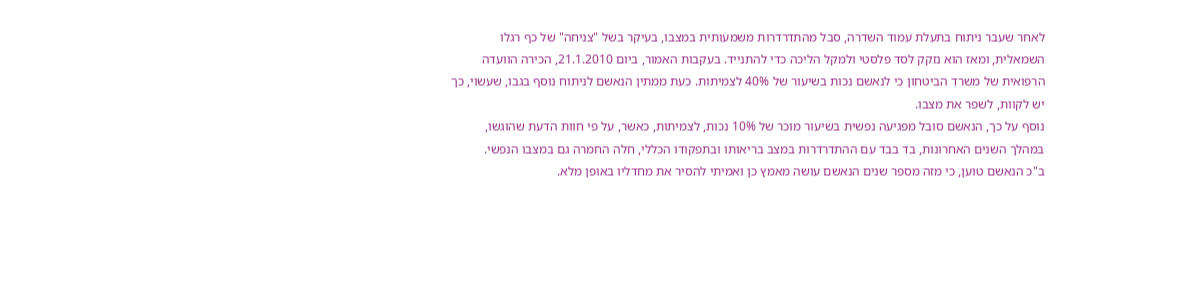לאחר שעבר ניתוח בתעלת עמוד השדרה, סבל מהתדרדרות משמעותית במצבו, בעיקר בשל "צניחה" של כף רגלו השמאלית, ומאז הוא נזקק לסד פלסטי ולמקל הליכה כדי להתנייד. בעקבות האמור, ביום 21.1.2010, הכירה הוועדה הרפואית של משרד הביטחון כי לנאשם נכות בשיעור של 40% לצמיתות. כעת ממתין הנאשם לניתוח נוסף בגבו, שעשוי, כך יש לקוות, לשפר את מצבו.
נוסף על כך, הנאשם סובל מפגיעה נפשית בשיעור מוכר של 10% נכות, לצמיתות, כאשר, על פי חוות הדעת שהוגשו, במהלך השנים האחרונות, בד בבד עם ההתדרדרות במצב בריאותו ובתפקודו הכללי, חלה החמרה גם במצבו הנפשי.
ב"כ הנאשם טוען, כי מזה מספר שנים הנאשם עושה מאמץ כן ואמיתי להסיר את מחדליו באופן מלא.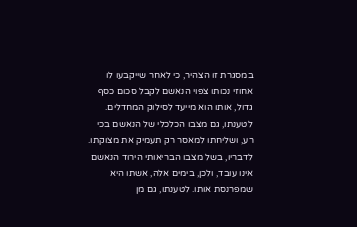במסגרת זו הצהיר, כי לאחר שייקבעו לו אחוזי נכותו צפוי הנאשם לקבל סכום כסף גדול, אותו הוא מייעד לסילוק המחדלים.
לטענתו, גם מצבו הכלכלי של הנאשם בכי רע, ושליחתו למאסר רק תעמיק את מצוקתו. לדבריו, בשל מצבו הבריאותי הירוד הנאשם אינו עובד, ולכן, בימים אלה, אשתו היא שמפרנסת אותו. לטענתו, גם מן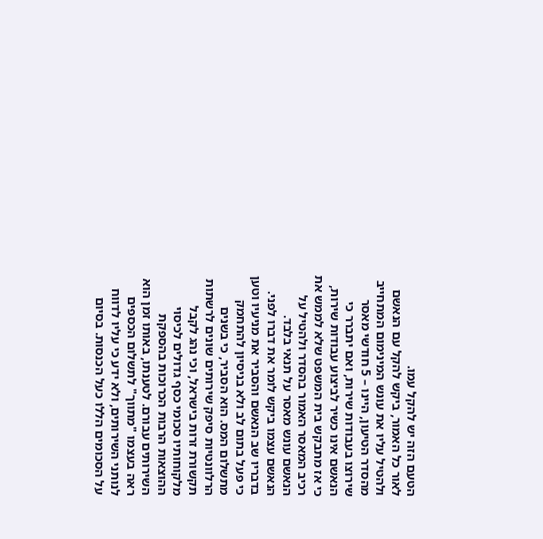הטעם הזה יש להקל עמו.
לאור כל האמור, ביקש להקל עם הנאשם ולהטיל עליו את עונש המינימום המתחייב מהסדר הטיעון, היינו – 5 חודשי מאסר שירוצו בעבודות שירות, ואם יתברר כי הנאשם אינו כשיר לביצוע עבודות שירות, כי אז מתבקש בית המשפט שלא לממש את רכיב המאסר האמור בהסדר ולהטיל על הנאשם עונש מאסר על תנאי בלבד.
הנאשם עצמו ביקש לומר את דברו לפני. בדבריו שב הנאשם והסביר את מניעיו וטען כי פעל בתום לב ולא בניסיון להתחמק מתשלום המס. הוא הסביר, כי בשנים הרלוונטיות סיפק שירותים שונים לרשתות תקשורת זרות בישראל, וכי נהג לקבל מלקוחותיו סכומי כסף גדולים לכיסוי ההוצאות הרבות הכרוכות בהספקת השירותים עבורם. לטענתו, באותו זמן הוא ראה בעצמו "מתווך" לתשלום הכספים לנותני השירותים, ולא ידע כי עליו לדווח על הסכומים הללו כעל הכנסות. בסיום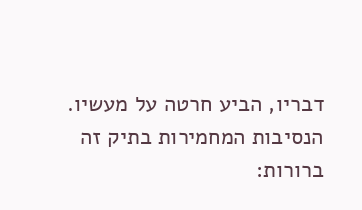דבריו, הביע חרטה על מעשיו.
הנסיבות המחמירות בתיק זה ברורות: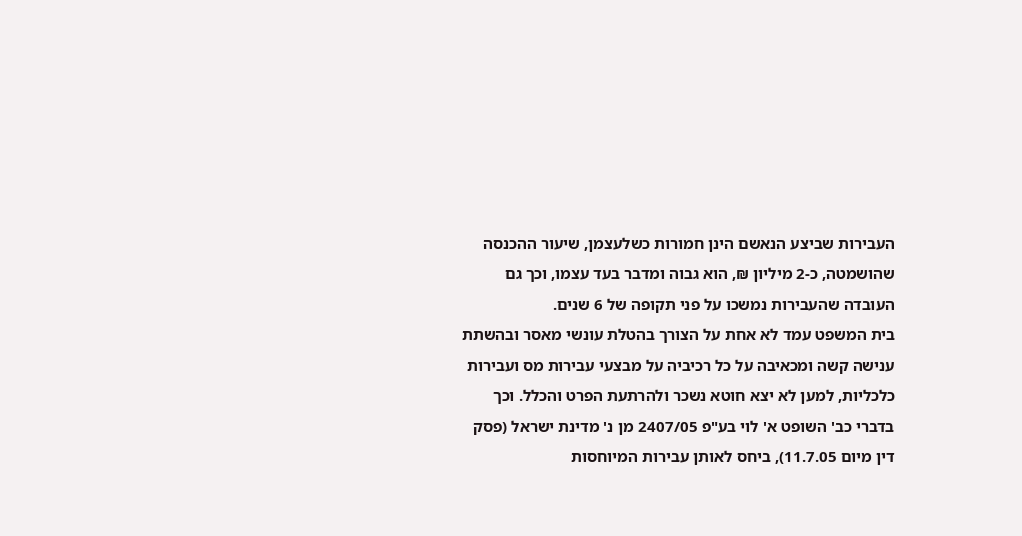העבירות שביצע הנאשם הינן חמורות כשלעצמן, שיעור ההכנסה שהושמטה, כ-2 מיליון ₪, הוא גבוה ומדבר בעד עצמו, וכך גם העובדה שהעבירות נמשכו על פני תקופה של 6 שנים.
בית המשפט עמד לא אחת על הצורך בהטלת עונשי מאסר ובהשתת ענישה קשה ומכאיבה על כל רכיביה על מבצעי עבירות מס ועבירות כלכליות, למען לא יצא חוטא נשכר ולהרתעת הפרט והכלל. וכך בדברי כב' השופט א' לוי בע"פ 2407/05 מן נ' מדינת ישראל (פסק דין מיום 11.7.05), ביחס לאותן עבירות המיוחסות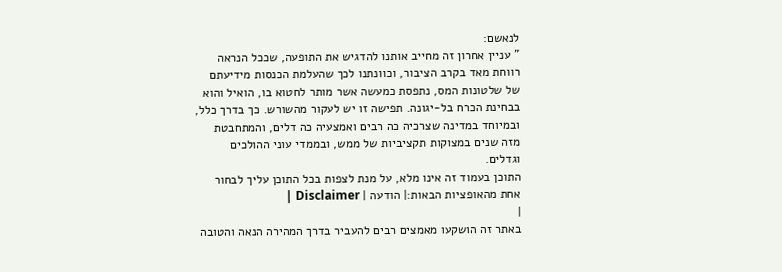לנאשם:
" עניין אחרון זה מחייב אותנו להדגיש את התופעה, שככל הנראה רווחת מאד בקרב הציבור, וכוונתנו לכך שהעלמת הכנסות מידיעתם של שלטונות המס, נתפסת כמעשה אשר מותר לחטוא בו, הואיל והוא בבחינת הכרח בל-יגונה. תפישה זו יש לעקור מהשורש. כך בדרך כלל, ובמיוחד במדינה שצרכיה כה רבים ואמצעיה כה דלים, והמתחבטת מזה שנים במצוקות תקציביות של ממש, ובממדי עוני ההולכים וגדלים.
התוכן בעמוד זה אינו מלא, על מנת לצפות בכל התוכן עליך לבחור אחת מהאופציות הבאות:| הודעה | Disclaimer |
|
באתר זה הושקעו מאמצים רבים להעביר בדרך המהירה הנאה והטובה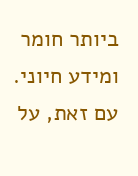ביותר חומר ומידע חיוני. עם זאת, על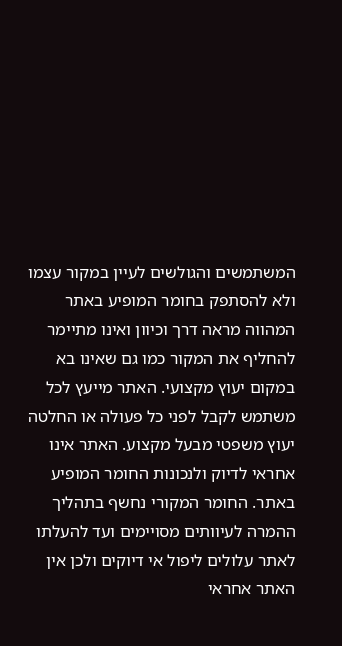המשתמשים והגולשים לעיין במקור עצמו ולא להסתפק בחומר המופיע באתר המהווה מראה דרך וכיוון ואינו מתיימר להחליף את המקור כמו גם שאינו בא במקום יעוץ מקצועי. האתר מייעץ לכל משתמש לקבל לפני כל פעולה או החלטה יעוץ משפטי מבעל מקצוע. האתר אינו אחראי לדיוק ולנכונות החומר המופיע באתר. החומר המקורי נחשף בתהליך ההמרה לעיוותים מסויימים ועד להעלתו לאתר עלולים ליפול אי דיוקים ולכן אין האתר אחראי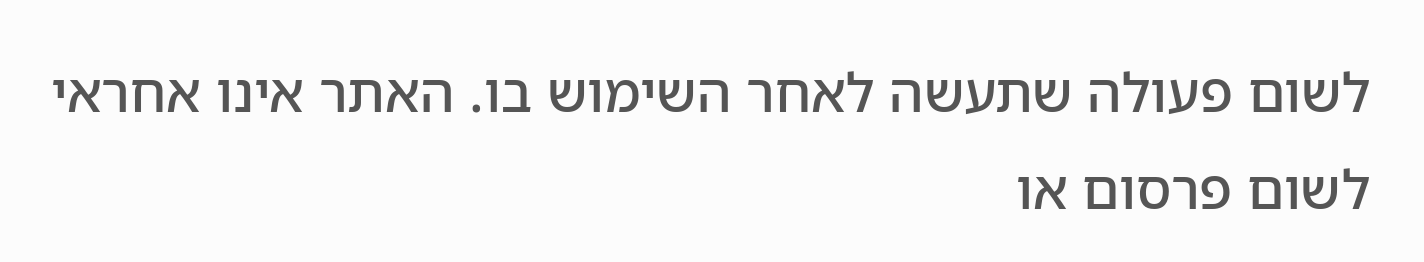לשום פעולה שתעשה לאחר השימוש בו. האתר אינו אחראי לשום פרסום או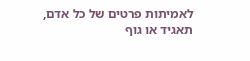לאמיתות פרטים של כל אדם, תאגיד או גוף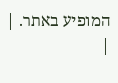המופיע באתר. |
|